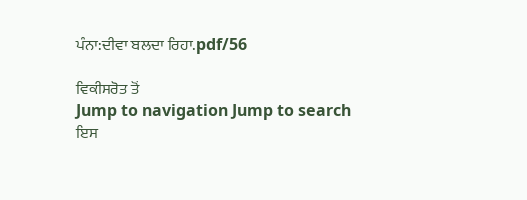ਪੰਨਾ:ਦੀਵਾ ਬਲਦਾ ਰਿਹਾ.pdf/56

ਵਿਕੀਸਰੋਤ ਤੋਂ
Jump to navigation Jump to search
ਇਸ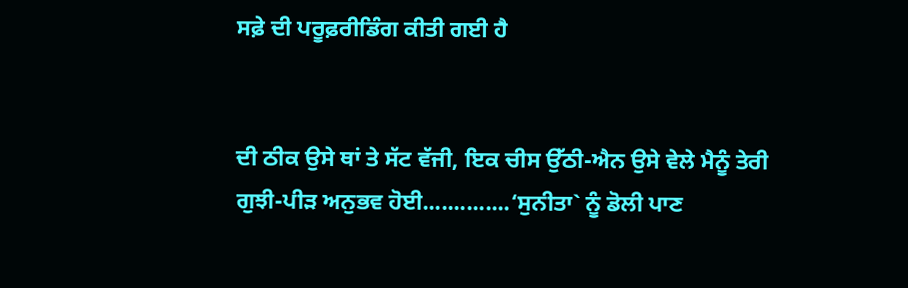ਸਫ਼ੇ ਦੀ ਪਰੂਫ਼ਰੀਡਿੰਗ ਕੀਤੀ ਗਈ ਹੈ


ਦੀ ਠੀਕ ਉਸੇ ਥਾਂ ਤੇ ਸੱਟ ਵੱਜੀ, ਇਕ ਚੀਸ ਉੱਠੀ-ਐਨ ਉਸੇ ਵੇਲੇ ਮੈਨੂੰ ਤੇਰੀ ਗੁਝੀ-ਪੀੜ ਅਨੁਭਵ ਹੋਈ..............‘ਸੁਨੀਤਾ` ਨੂੰ ਡੋਲੀ ਪਾਣ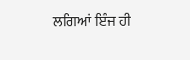ਲਗਿਆਂ ਇੰਜ ਹੀ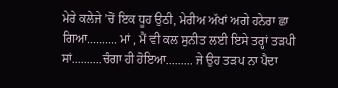ਮੇਰੇ ਕਲੇਜੇ ’ਚੋਂ ਇਕ ਧੂਹ ਉਠੀ, ਮੇਰੀਅ ਅੱਖਾਂ ਅਗੇ ਹਨੇਰਾ ਛਾ ਗਿਆ.......... ਮਾਂ , ਮੈਂ ਵੀ ਕਲ ਸੁਨੀਤ ਲਈ ਇਸੇ ਤਰ੍ਹਾਂ ਤੜਪੀ ਸਾਂ..........ਚੰਗਾ ਹੀ ਹੋਇਆ......... ਜੇ ਉਹ ਤੜਪ ਨਾ ਪੈਦਾ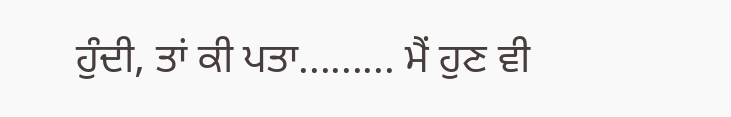ਹੁੰਦੀ, ਤਾਂ ਕੀ ਪਤਾ......... ਮੈਂ ਹੁਣ ਵੀ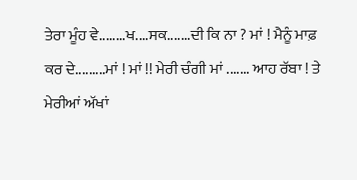ਤੇਰਾ ਮੂੰਹ ਵੇ........ਖ....ਸਕ.......ਦੀ ਕਿ ਨਾ ? ਮਾਂ ! ਮੈਨੂੰ ਮਾਫ਼ ਕਰ ਦੇ.........ਮਾਂ ! ਮਾਂ !! ਮੇਰੀ ਚੰਗੀ ਮਾਂ ....... ਆਹ ਰੱਬਾ ! ਤੇ ਮੇਰੀਆਂ ਅੱਖਾਂ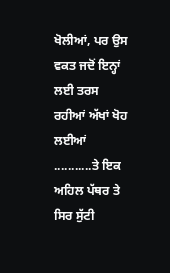ਖੋਲੀਆਂ, ਪਰ ਉਸ ਵਕਤ ਜਦੋਂ ਇਨ੍ਹਾਂ ਲਈ ਤਰਸ ਰਹੀਆਂ ਅੱਖਾਂ ਖੋਹ ਲਈਆਂ ...........ਤੇ ਇਕ ਅਹਿਲ ਪੱਥਰ ਤੇ ਸਿਰ ਸੁੱਟੀ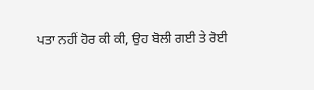ਪਤਾ ਨਹੀਂ ਹੋਰ ਕੀ ਕੀ, ਉਹ ਬੋਲੀ ਗਈ ਤੇ ਰੋਈ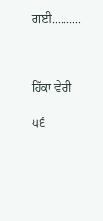ਗਈ..........



ਹਿੱਕਾ ਵੇਰੀ

੫੬